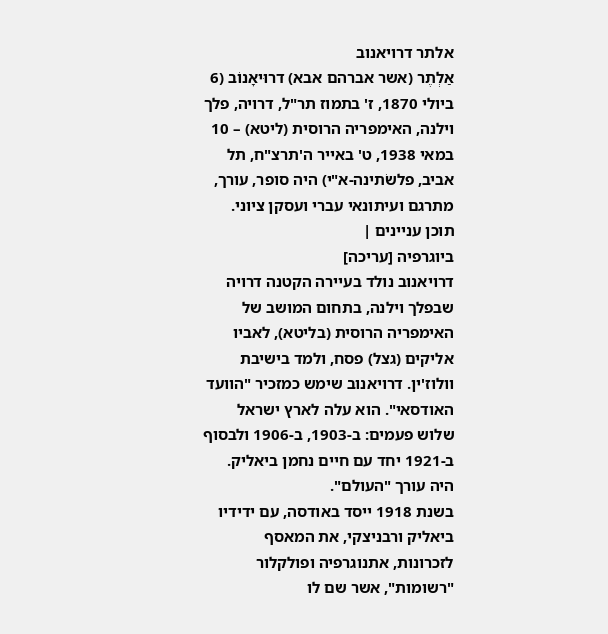אלתר דרויאנוב
אַלְתֶר (אשר אברהם אבא) דרוּיאָנוֹב (6 ביולי 1870, ז' בתמוז תר"ל, דרויה, פלך וילנה, האימפריה הרוסית (ליטא) – 10 במאי 1938, ט' באייר ה'תרצ"ח, תל אביב, פלשׂתינה-א"י) היה סופר, עורך, מתרגם ועיתונאי עברי ועסקן ציוני.
תוכן עניינים |
ביוגרפיה [עריכה]
דרויאנוב נולד בעיירה הקטנה דרויה שבפלך וילנה, בתחום המושב של האימפריה הרוסית (בליטא), לאביו אליקים (גצל) פסח, ולמד בישיבת וולוז'ין. דרויאנוב שימש כמזכיר "הוועד האודסאי". הוא עלה לארץ ישראל שלוש פעמים: ב-1903, ב-1906 ולבסוף ב-1921 יחד עם חיים נחמן ביאליק. היה עורך "העולם".
בשנת 1918 ייסד באודסה, עם ידידיו ביאליק ורבניצקי, את המאסף לזכרונות, אתנוגרפיה ופולקלור "רשומות", אשר שם לו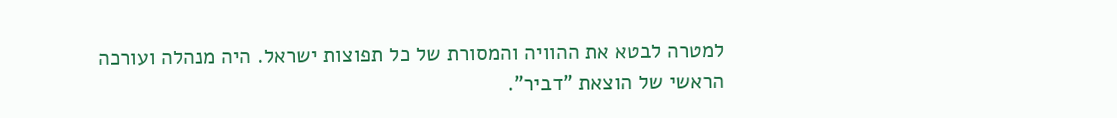למטרה לבטא את ההוויה והמסורת של כל תפוצות ישראל. היה מנהלה ועורכה הראשי של הוצאת "דביר".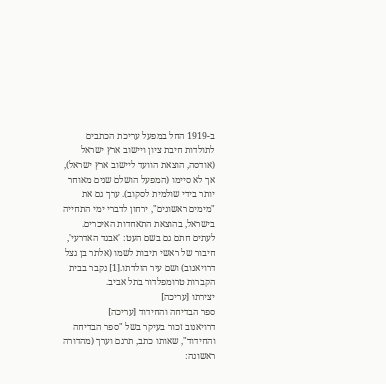ב-1919 החל במפעל עריכת הכתבים לתולדות חיבת ציון ויישוב ארץ ישראל (אודסה, הוצאת הוועד ליישוב ארץ ישראל), אך לא סיימו (המפעל הושלם שנים מאוחר יותר בידי שולמית לסקוב). ערך גם את "מימים ראשונים", ירחון לדברי ימי התחייה בישראל, בהוצאת התאחדות האיכרים. לעתים חתם גם בשם העט: 'אבגד האדרעי', חיבור של ראשי תיבות לשמו (אלתר בן גצל דרויאנוב) ושם עיר הולדתו.[1] נקבר בבית הקברות טרומפלדור בתל אביב.
יצירתו [עריכה]
ספר הבדיחה והחידוד [עריכה]
דרויאנוב זכור בעיקר בשל "ספר הבדיחה והחידוד", שאותו כתב, תרגם וערך (מהדורה ראשונה: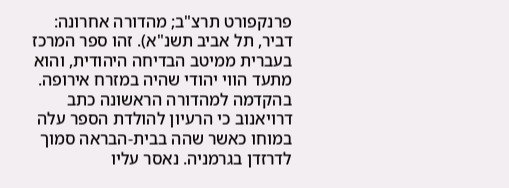פרנקפורט תרצ"ב; מהדורה אחרונה: דביר, תל אביב תשנ"א). זהו ספר המרכז בעברית ממיטב הבדיחה היהודית, והוא מתעד הווי יהודי שהיה במזרח אירופה.
בהקדמה למהדורה הראשונה כתב דרויאנוב כי הרעיון להולדת הספר עלה במוחו כאשר שהה בבית-הבראה סמוך לדרזדן בגרמניה. נאסר עליו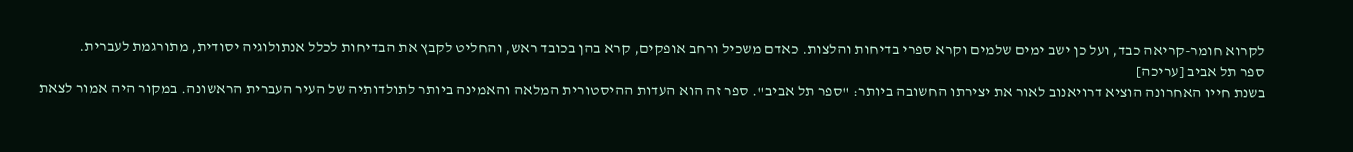לקרוא חומר-קריאה כבד, ועל כן ישב ימים שלמים וקרא ספרי בדיחות והלצות. כאדם משכיל ורחב אופקים, קרא בהן בכובד ראש, והחליט לקבץ את הבדיחות לכלל אנתולוגיה יסודית, מתורגמת לעברית.
ספר תל אביב [עריכה]
בשנת חייו האחרונה הוציא דרויאנוב לאור את יצירתו החשובה ביותר: "ספר תל אביב". ספר זה הוא העדות ההיסטורית המלאה והאמינה ביותר לתולדותיה של העיר העברית הראשונה. במקור היה אמור לצאת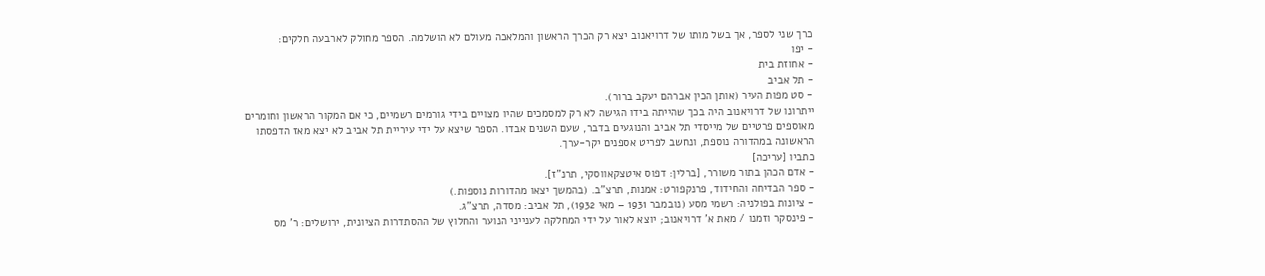כרך שני לספר, אך בשל מותו של דרויאנוב יצא רק הכרך הראשון והמלאכה מעולם לא הושלמה. הספר מחולק לארבעה חלקים:
- יפו
- אחוזת בית
- תל אביב
- סט מפות העיר (אותן הכין אברהם יעקב ברור).
ייתרונו של דרויאנוב היה בכך שהייתה בידו הגישה לא רק למסמכים שהיו מצויים בידי גורמים רשמיים, כי אם המקור הראשון וחומרים מאוספים פרטיים של מייסדי תל אביב והנוגעים בדבר, שעם השנים אבדו. הספר שיצא על ידי עיריית תל אביב לא יצא מאז הדפסתו הראשונה במהדורה נוספת, ונחשב לפריט אספנים יקר-ערך.
כתביו [עריכה]
- אדם הכהן בתור משורר, [ברלין: דפוס איטצקאווסקי, תרנ"ז].
- ספר הבדיחה והחידוד, פרנקפורט: אמנות, תרצ"ב. (בהמשך יצאו מהדורות נוספות.)
- ציונות בפולניה: רשמי מסע (נובמבר 1931 – מאי 1932), תל אביב: מסדה, תרצ"ג.
- פינסקר וזמנו / מאת א' דרויאנוב; יוצא לאור על ידי המחלקה לענייני הנוער והחלוץ של ההסתדרות הציונית, ירושלים: ר' מס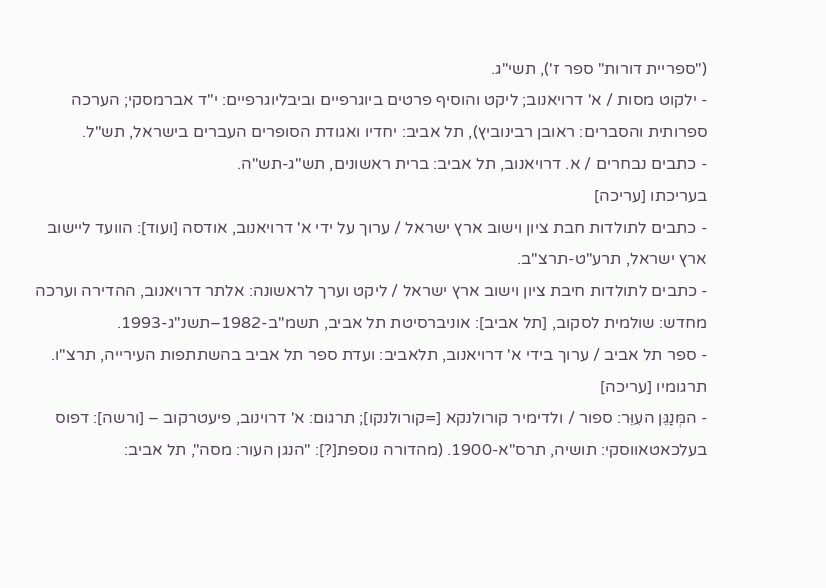("ספריית דורות" ספר ז'), תשי"ג.
- ילקוט מסות / א' דרויאנוב; ליקט והוסיף פרטים ביוגרפיים וביבליוגרפיים: י"ד אברמסקי; הערכה ספרותית והסברים: ראובן רבינוביץ), תל אביב: יחדיו ואגודת הסופרים העברים בישראל, תש"ל.
- כתבים נבחרים / א. דרויאנוב, תל אביב: ברית ראשונים, תש"ג-תש"ה.
בעריכתו [עריכה]
- כתבים לתולדות חבת ציון וישוב ארץ ישראל / ערוך על ידי א' דרויאנוב, אודסה [ועוד]: הוועד ליישוב ארץ ישראל, תרע"ט-תרצ"ב.
- כתבים לתולדות חיבת ציון וישוב ארץ ישראל / ליקט וערך לראשונה: אלתר דרויאנוב, ההדירה וערכה מחדש: שולמית לסקוב, [תל אביב]: אוניברסיטת תל אביב, תשמ"ב-1982–תשנ"ג-1993.
- ספר תל אביב / ערוך בידי א' דרויאנוב, תלאביב: ועדת ספר תל אביב בהשתתפות העירייה, תרצ"ו.
תרגומיו [עריכה]
- המְּנַגֵּן העִוֵּר: ספור / ולדימיר קורולנקא [=קורולנקו]; תרגום: א' דרוינוב, פיעטרקוב – [ורשה]: דפוס בעלכאטאווסקי: תושיה, תרס"א-1900. (מהדורה נוספת[?]: "הנגן העור: מסה", תל אביב: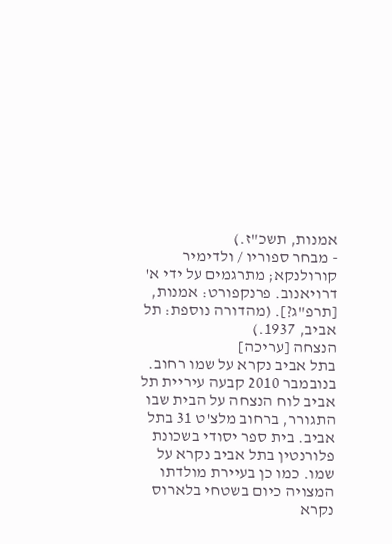אמנות, תשכ"ז.)
- מבחר ספוריו / ולדימיר קורולנקא; מתרגמים על ידי א' דרויאנוב. פרנקפורט: אמנות, [תרפ"ג?]. (מהדורה נוספת: תל אביב, 1937.)
הנצחה [עריכה]
בתל אביב נקרא על שמו רחוב. בנובמבר 2010 קבעה עיריית תל אביב לוח הנצחה על הבית שבו התגורר, ברחוב מלצ'ט 31 בתל אביב. בית ספר יסודי בשכונת פלורנטין בתל אביב נקרא על שמו. כמו כן בעיירת מולדתו המצויה כיום בשטחי בלארוס נקרא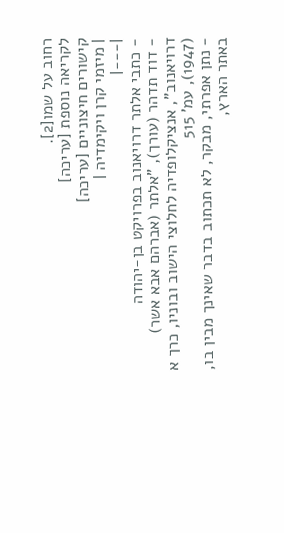רחוב על שמו[2].
לקריאה נוספת [עריכה]
קישורים חיצוניים [עריכה]
| מיזמי קרן ויקימדיה |
|---|
- כתבי אלתר דרויאנוב בפרויקט בן-יהודה
- דוד תדהר (עורך), "אלתר (אברהם אבא אשר) דרויאנוב", אנציקלופדיה לחלוצי הישוב ובוניו, כרך א (1947), עמ' 515
- נתן אפרתי, מבקר, לא תכתוב בדבר שאינך מבין בו, באתר הארץ,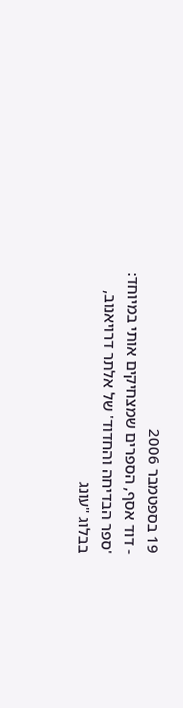19 בספטמבר 2006
- דוד אסף, הספרים שמצחיקים אותי במיוחד: 'ספר הבדיחה והחדוד' של אלתר דרויאנוב, בבלוג "עונג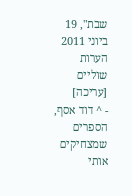שבת", 19 ביוני 2011
הערות שוליים [עריכה]
- ^ דוד אסף, הספרים שמצחיקים אותי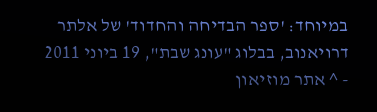במיוחד: 'ספר הבדיחה והחדוד' של אלתר דרויאנוב, בבלוג "עונג שבת", 19 ביוני 2011
- ^ אתר מוזיאון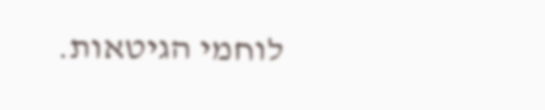לוחמי הגיטאות.